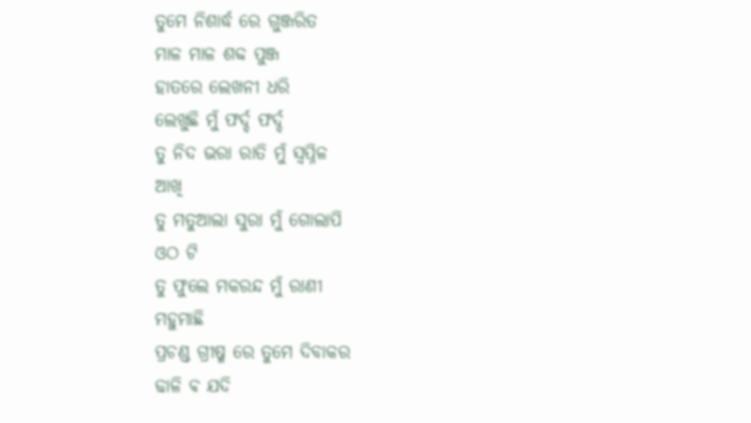ତୁମେ ନିଶାର୍ଦ୍ଧ ରେ ଗୁଞ୍ଜରିତ
ମାଳ ମାଳ ଶବ୍ଦ ପୁଞ୍ଜ
ହାତରେ ଲେଖନୀ ଧରି
ଲେଖୁଛି ମୁଁ ଫର୍ଦ୍ଦ ଫର୍ଦ୍ଦ
ତୁ ନିଦ ଭରା ରାତି ମୁଁ ସ୍ବପ୍ନିଳ
ଆଖି
ତୁ ମତୁଆଲା ସୁରା ମୁଁ ଗୋଲାପି
ଓଠ ଟି
ତୁ ଫୁଲେ ମକରନ୍ଦ ମୁଁ ରାଣୀ
ମହୁମାଛି
ପ୍ରଚଣ୍ଡ ଗ୍ରୀଷ୍ମ ରେ ତୁମେ ଦିବାକର
ଢାଳି ଵ ଯଦି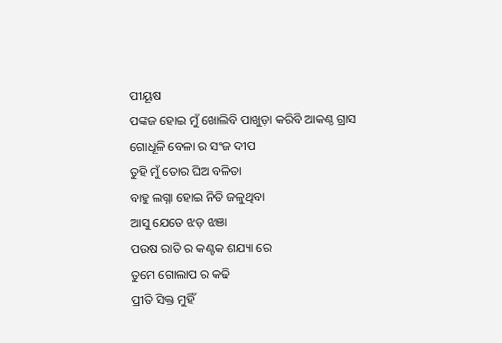ପୀୟୂଷ
ପଙ୍କଜ ହୋଇ ମୁଁ ଖୋଲିବି ପାଖୁଡ଼ା କରିବି ଆକଣ୍ଠ ଗ୍ରାସ
ଗୋଧୂଳି ବେଳା ର ସଂଜ ଦୀପ
ତୁହି ମୁଁ ତୋର ଘିଅ ବଳିତା
ବାହୁ ଲଗ୍ନା ହୋଇ ନିତି ଜଳୁଥିବା
ଆସୁ ଯେତେ ଝଡ଼ ଝଞା
ପଉଷ ରାତି ର କଣ୍ଟକ ଶଯ୍ୟା ରେ
ତୁମେ ଗୋଲାପ ର କଢି
ପ୍ରୀତି ସିକ୍ତ ମୁହିଁ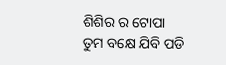ଶିଶିର ର ଟୋପା
ତୁମ ବକ୍ଷେ ଯିବି ପଡି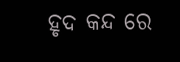ହୃଦ କନ୍ଦ ରେ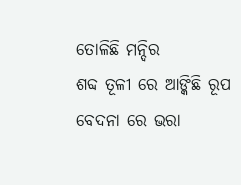ତୋଳିଛି ମନ୍ଦିର
ଶବ୍ଦ ତୂଳୀ ରେ ଆଙ୍କିଛି ରୂପ
ବେଦନା ରେ ଭରା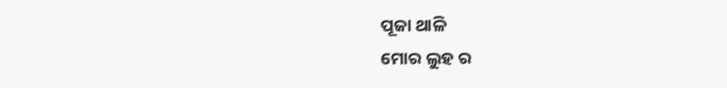ପୂଜା ଥାଳି
ମୋର ଲୁହ ର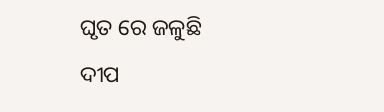ଘୃତ ରେ ଜଳୁଛି
ଦୀପ